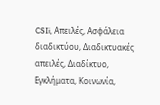CSIi, Απειλές, Ασφάλεια διαδικτύου, Διαδικτυακές απειλές, Διαδίκτυο, Εγκλήματα, Κοινωνία,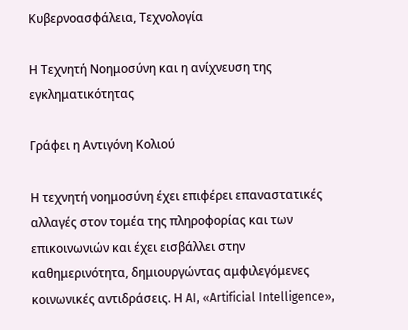Κυβερνοασφάλεια, Τεχνολογία

Η Τεχνητή Νοημοσύνη και η ανίχνευση της εγκληματικότητας

Γράφει η Αντιγόνη Κολιού

Η τεχνητή νοημοσύνη έχει επιφέρει επαναστατικές αλλαγές στον τομέα της πληροφορίας και των επικοινωνιών και έχει εισβάλλει στην καθημερινότητα, δημιουργώντας αμφιλεγόμενες κοινωνικές αντιδράσεις. Η AI, «Artificial Intelligence»,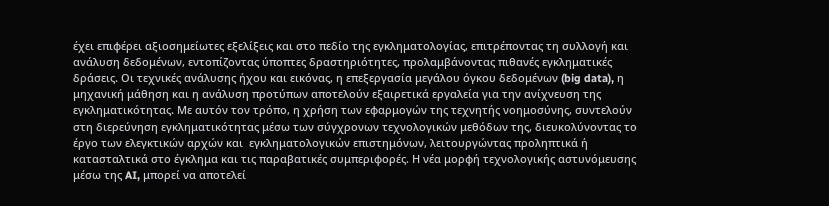έχει επιφέρει αξιοσημείωτες εξελίξεις και στο πεδίο της εγκληματολογίας, επιτρέποντας τη συλλογή και ανάλυση δεδομένων, εντοπίζοντας ύποπτες δραστηριότητες, προλαμβάνοντας πιθανές εγκληματικές δράσεις. Οι τεχνικές ανάλυσης ήχου και εικόνας, η επεξεργασία μεγάλου όγκου δεδομένων (big data), η μηχανική μάθηση και η ανάλυση προτύπων αποτελούν εξαιρετικά εργαλεία για την ανίχνευση της εγκληματικότητας. Με αυτόν τον τρόπο, η χρήση των εφαρμογών της τεχνητής νοημοσύνης, συντελούν στη διερεύνηση εγκληματικότητας μέσω των σύγχρονων τεχνολογικών μεθόδων της, διευκολύνοντας το έργο των ελεγκτικών αρχών και  εγκληματολογικών επιστημόνων, λειτουργώντας προληπτικά ή κατασταλτικά στο έγκλημα και τις παραβατικές συμπεριφορές. Η νέα μορφή τεχνολογικής αστυνόμευσης μέσω της AI, μπορεί να αποτελεί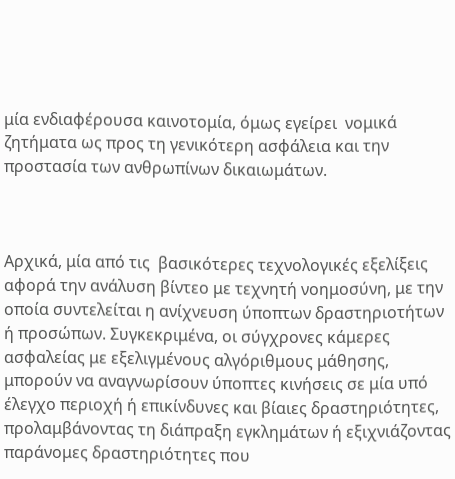μία ενδιαφέρουσα καινοτομία, όμως εγείρει  νομικά ζητήματα ως προς τη γενικότερη ασφάλεια και την προστασία των ανθρωπίνων δικαιωμάτων.



Αρχικά, μία από τις  βασικότερες τεχνολογικές εξελίξεις αφορά την ανάλυση βίντεο με τεχνητή νοημοσύνη, με την οποία συντελείται η ανίχνευση ύποπτων δραστηριοτήτων ή προσώπων. Συγκεκριμένα, οι σύγχρονες κάμερες ασφαλείας με εξελιγμένους αλγόριθμους μάθησης, μπορούν να αναγνωρίσουν ύποπτες κινήσεις σε μία υπό έλεγχο περιοχή ή επικίνδυνες και βίαιες δραστηριότητες, προλαμβάνοντας τη διάπραξη εγκλημάτων ή εξιχνιάζοντας παράνομες δραστηριότητες που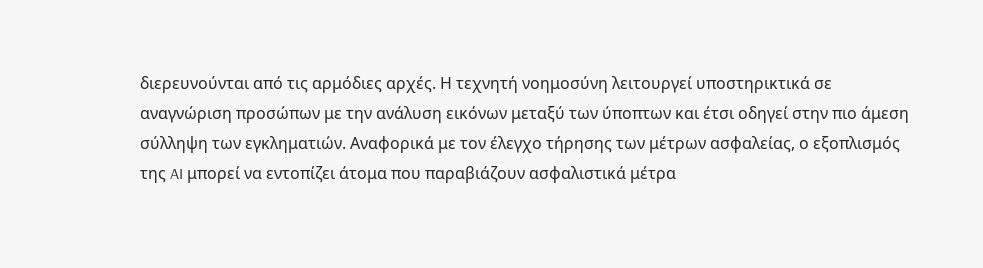διερευνούνται από τις αρμόδιες αρχές. Η τεχνητή νοημοσύνη λειτουργεί υποστηρικτικά σε αναγνώριση προσώπων με την ανάλυση εικόνων μεταξύ των ύποπτων και έτσι οδηγεί στην πιο άμεση σύλληψη των εγκληματιών. Αναφορικά με τον έλεγχο τήρησης των μέτρων ασφαλείας, ο εξοπλισμός της AI μπορεί να εντοπίζει άτομα που παραβιάζουν ασφαλιστικά μέτρα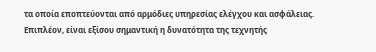τα οποία εποπτεύονται από αρμόδιες υπηρεσίας ελέγχου και ασφάλειας. Επιπλέον, είναι εξίσου σημαντική η δυνατότητα της τεχνητής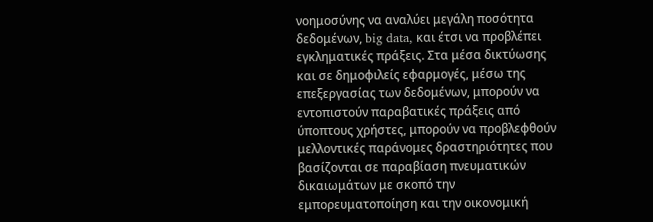νοημοσύνης να αναλύει μεγάλη ποσότητα δεδομένων, big data, και έτσι να προβλέπει εγκληματικές πράξεις. Στα μέσα δικτύωσης και σε δημοφιλείς εφαρμογές, μέσω της επεξεργασίας των δεδομένων, μπορούν να εντοπιστούν παραβατικές πράξεις από ύποπτους χρήστες, μπορούν να προβλεφθούν μελλοντικές παράνομες δραστηριότητες που βασίζονται σε παραβίαση πνευματικών δικαιωμάτων με σκοπό την εμπορευματοποίηση και την οικονομική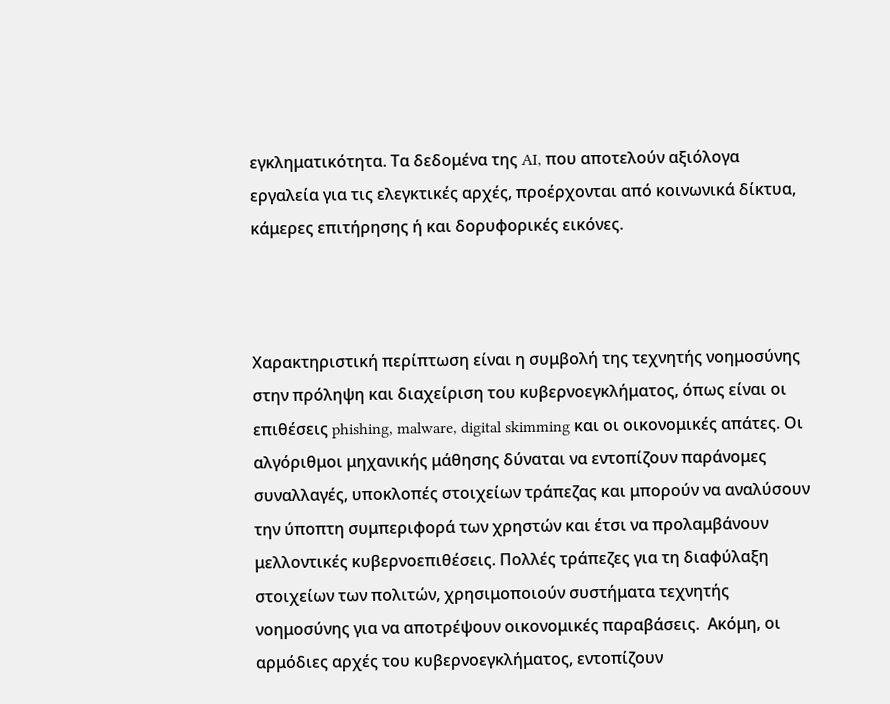εγκληματικότητα. Τα δεδομένα της AI, που αποτελούν αξιόλογα εργαλεία για τις ελεγκτικές αρχές, προέρχονται από κοινωνικά δίκτυα, κάμερες επιτήρησης ή και δορυφορικές εικόνες.



Χαρακτηριστική περίπτωση είναι η συμβολή της τεχνητής νοημοσύνης στην πρόληψη και διαχείριση του κυβερνοεγκλήματος, όπως είναι οι επιθέσεις phishing, malware, digital skimming και οι οικονομικές απάτες. Οι αλγόριθμοι μηχανικής μάθησης δύναται να εντοπίζουν παράνομες συναλλαγές, υποκλοπές στοιχείων τράπεζας και μπορούν να αναλύσουν την ύποπτη συμπεριφορά των χρηστών και έτσι να προλαμβάνουν μελλοντικές κυβερνοεπιθέσεις. Πολλές τράπεζες για τη διαφύλαξη στοιχείων των πολιτών, χρησιμοποιούν συστήματα τεχνητής νοημοσύνης για να αποτρέψουν οικονομικές παραβάσεις.  Ακόμη, οι αρμόδιες αρχές του κυβερνοεγκλήματος, εντοπίζουν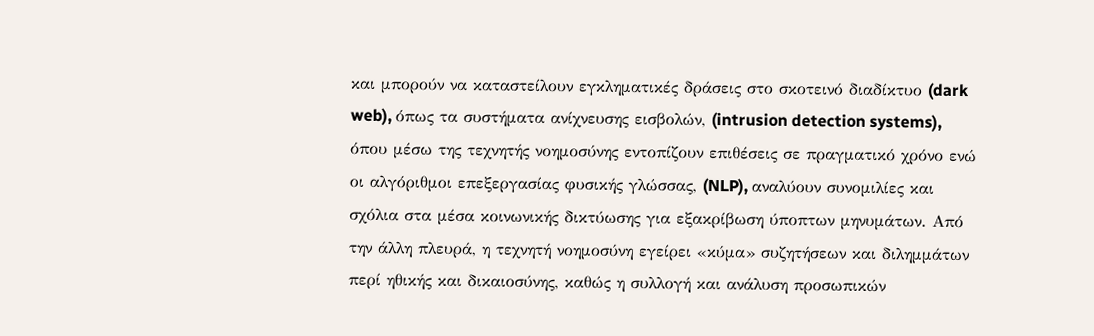και μπορούν να καταστείλουν εγκληματικές δράσεις στο σκοτεινό διαδίκτυο (dark web), όπως τα συστήματα ανίχνευσης εισβολών, (intrusion detection systems), όπου μέσω της τεχνητής νοημοσύνης εντοπίζουν επιθέσεις σε πραγματικό χρόνο ενώ  οι αλγόριθμοι επεξεργασίας φυσικής γλώσσας, (NLP), αναλύουν συνομιλίες και σχόλια στα μέσα κοινωνικής δικτύωσης για εξακρίβωση ύποπτων μηνυμάτων. Από την άλλη πλευρά, η τεχνητή νοημοσύνη εγείρει «κύμα» συζητήσεων και διλημμάτων περί ηθικής και δικαιοσύνης, καθώς η συλλογή και ανάλυση προσωπικών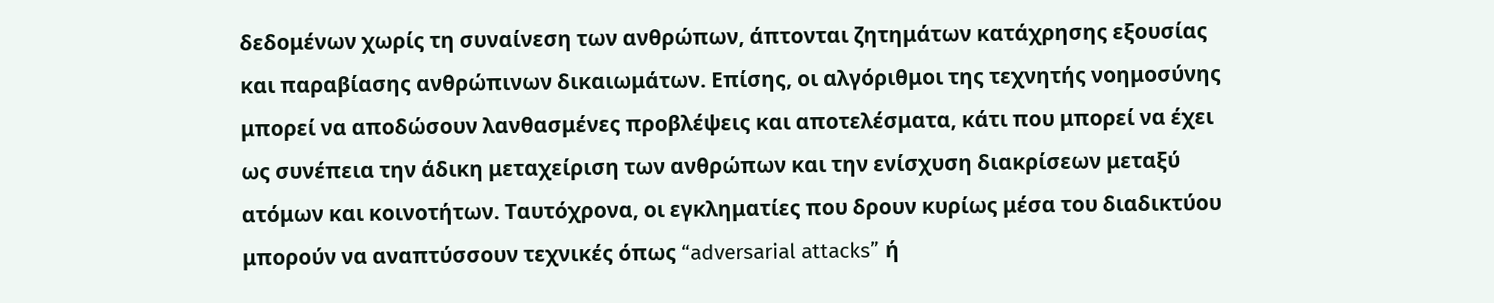δεδομένων χωρίς τη συναίνεση των ανθρώπων, άπτονται ζητημάτων κατάχρησης εξουσίας και παραβίασης ανθρώπινων δικαιωμάτων. Επίσης, οι αλγόριθμοι της τεχνητής νοημοσύνης μπορεί να αποδώσουν λανθασμένες προβλέψεις και αποτελέσματα, κάτι που μπορεί να έχει ως συνέπεια την άδικη μεταχείριση των ανθρώπων και την ενίσχυση διακρίσεων μεταξύ ατόμων και κοινοτήτων. Ταυτόχρονα, οι εγκληματίες που δρουν κυρίως μέσα του διαδικτύου μπορούν να αναπτύσσουν τεχνικές όπως “adversarial attacks” ή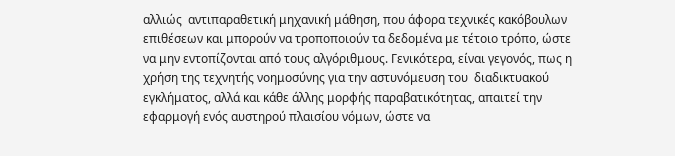αλλιώς  αντιπαραθετική μηχανική μάθηση, που άφορα τεχνικές κακόβουλων επιθέσεων και μπορούν να τροποποιούν τα δεδομένα με τέτοιο τρόπο, ώστε να μην εντοπίζονται από τους αλγόριθμους. Γενικότερα, είναι γεγονός, πως η χρήση της τεχνητής νοημοσύνης για την αστυνόμευση του  διαδικτυακού εγκλήματος, αλλά και κάθε άλλης μορφής παραβατικότητας, απαιτεί την εφαρμογή ενός αυστηρού πλαισίου νόμων, ώστε να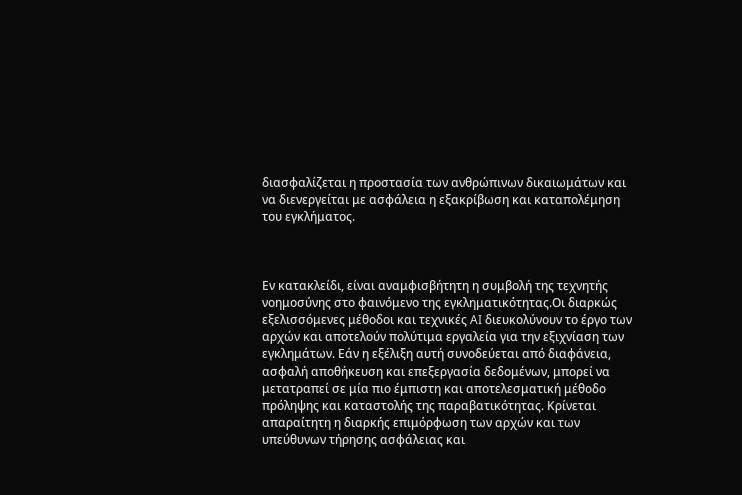διασφαλίζεται η προστασία των ανθρώπινων δικαιωμάτων και να διενεργείται με ασφάλεια η εξακρίβωση και καταπολέμηση του εγκλήματος.



Εν κατακλείδι, είναι αναμφισβήτητη η συμβολή της τεχνητής νοημοσύνης στο φαινόμενο της εγκληματικότητας.Οι διαρκώς εξελισσόμενες μέθοδοι και τεχνικές AI διευκολύνουν το έργο των αρχών και αποτελούν πολύτιμα εργαλεία για την εξιχνίαση των εγκλημάτων. Εάν η εξέλιξη αυτή συνοδεύεται από διαφάνεια, ασφαλή αποθήκευση και επεξεργασία δεδομένων, μπορεί να μετατραπεί σε μία πιο έμπιστη και αποτελεσματική μέθοδο πρόληψης και καταστολής της παραβατικότητας. Κρίνεται απαραίτητη η διαρκής επιμόρφωση των αρχών και των υπεύθυνων τήρησης ασφάλειας και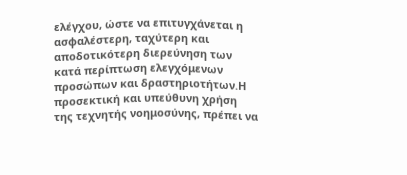ελέγχου, ώστε να επιτυγχάνεται η ασφαλέστερη, ταχύτερη και αποδοτικότερη διερεύνηση των κατά περίπτωση ελεγχόμενων προσώπων και δραστηριοτήτων.Η προσεκτική και υπεύθυνη χρήση της τεχνητής νοημοσύνης, πρέπει να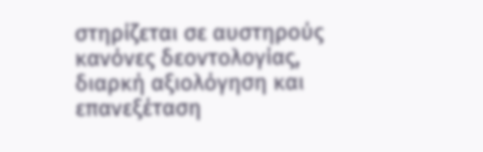στηρίζεται σε αυστηρούς κανόνες δεοντολογίας, διαρκή αξιολόγηση και επανεξέταση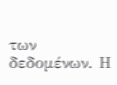των δεδομένων. Η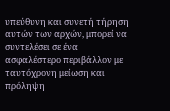υπεύθυνη και συνετή τήρηση αυτών των αρχών, μπορεί να συντελέσει σε ένα ασφαλέστερο περιβάλλον με ταυτόχρονη μείωση και πρόληψη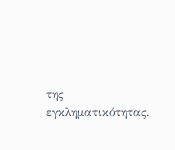της εγκληματικότητας.